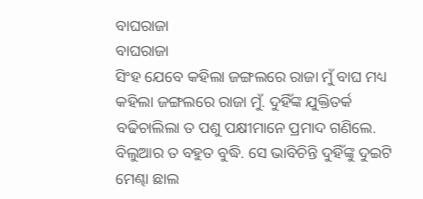ବାଘରାଜା
ବାଘରାଜା
ସିଂହ ଯେବେ କହିଲା ଜଙ୍ଗଲରେ ରାଜା ମୁଁ ବାଘ ମଧ୍ୟ କହିଲା ଜଙ୍ଗଲରେ ରାଜା ମୁଁ. ଦୁହିଁଙ୍କ ଯୁକ୍ତିତର୍କ ବଢିଚାଲିଲା ତ ପଶୁ ପକ୍ଷୀମାନେ ପ୍ରମାଦ ଗଣିଲେ. ବିଲୁଆର ତ ବହୁତ ବୁଦ୍ଧି. ସେ ଭାବିଚିନ୍ତି ଦୁହିଁଙ୍କୁ ଦୁଇଟି ମେଣ୍ଢା ଛାଲ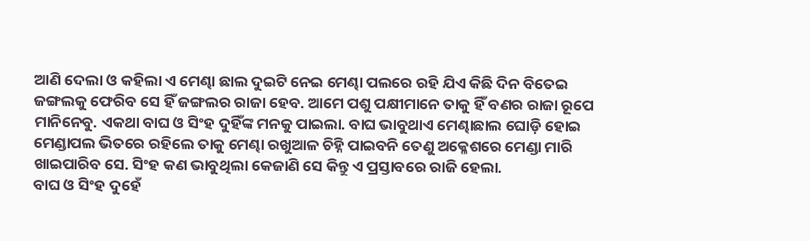ଆଣି ଦେଲା ଓ କହିଲା ଏ ମେଣ୍ଢା ଛାଲ ଦୁଇଟି ନେଇ ମେଣ୍ଢା ପଲରେ ରହି ଯିଏ କିଛି ଦିନ ବିତେଇ ଜଙ୍ଗଲକୁ ଫେରିବ ସେ ହିଁ ଜଙ୍ଗଲର ରାଜା ହେବ. ଆମେ ପଶୁ ପକ୍ଷୀମାନେ ତାକୁ ହିଁ ବଣର ରାଜା ରୂପେ ମାନିନେବୁ. ଏକଥା ବାଘ ଓ ସିଂହ ଦୁହିଁଙ୍କ ମନକୁ ପାଇଲା. ବାଘ ଭାବୁଥାଏ ମେଣ୍ଢାଛାଲ ଘୋଡ଼ି ହୋଇ ମେଣ୍ଡାପଲ ଭିତରେ ରହିଲେ ତାକୁ ମେଣ୍ଢା ରଖୁଆଳ ଚିହ୍ନି ପାଇବନି ତେଣୁ ଅକ୍ଳେଶରେ ମେଣ୍ଡା ମାରି ଖାଇପାରିବ ସେ. ସିଂହ କଣ ଭାବୁଥିଲା କେଜାଣି ସେ କିନ୍ତୁ ଏ ପ୍ରସ୍ତାବରେ ରାଜି ହେଲା.
ବାଘ ଓ ସିଂହ ଦୁହେଁ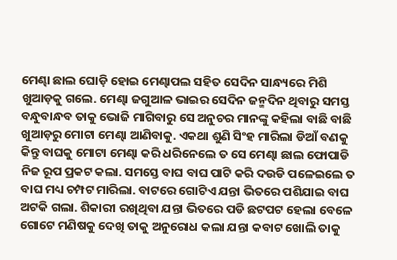ମେଣ୍ଢା ଛାଲ ଘୋଡ଼ି ହୋଇ ମେଣ୍ଢାପଲ ସହିତ ସେଦିନ ସାନ୍ଧ୍ୟରେ ମିଶି ଖୁଆଡ଼କୁ ଗଲେ. ମେଣ୍ଢା ଜଗୁଆଳ ଭାଇର ସେଦିନ ଜନ୍ମଦିନ ଥିବାରୁ ସମସ୍ତ ବନ୍ଧୁବାନ୍ଧବ ତାକୁ ଭୋଜି ମାଗିବାରୁ ସେ ଅନୁଚର ମାନଙ୍କୁ କହିଲା ବାଛି ବାଛି ଖୁଆଡ଼ରୁ ମୋଟା ମେଣ୍ଢା ଆଣିବାକୁ. ଏକଥା ଶୁଣି ସିଂହ ମାରିଲା ଡିଆଁ ବଣକୁ କିନ୍ତୁ ବାଘକୁ ମୋଟା ମେଣ୍ଢା କରି ଧରିନେଲେ ତ ସେ ମେଣ୍ଢା ଛାଲ ଫୋପାଡି ନିଜ ରୂପ ପ୍ରକଟ କଲା. ସମସ୍ତେ ବାଘ ବାଘ ପାଟି କରି ଦଉଡି ପଳେଇଲେ ତ ବାଘ ମଧ୍ୟ ଚମ୍ପଟ ମାରିଲା. ବାଟରେ ଗୋଟିଏ ଯନ୍ତା ଭିତରେ ପଶିଯାଇ ବାଘ ଅଟକି ଗଲା. ଶିକାରୀ ରଖିଥିବା ଯନ୍ତା ଭିତରେ ପଡି ଛଟପଟ ହେଲା ବେଳେ ଗୋଟେ ମଣିଷକୁ ଦେଖି ତାକୁ ଅନୁରୋଧ କଲା ଯନ୍ତା କବାଟ ଖୋଲି ତାକୁ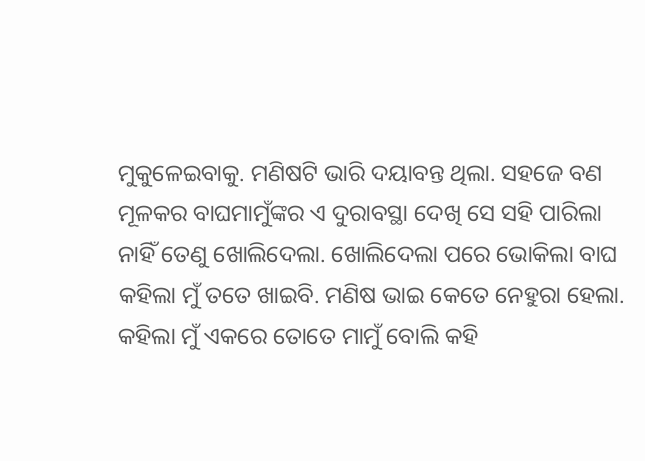ମୁକୁଳେଇବାକୁ. ମଣିଷଟି ଭାରି ଦୟାବନ୍ତ ଥିଲା. ସହଜେ ବଣ ମୂଳକର ବାଘମାମୁଁଙ୍କର ଏ ଦୁରାବସ୍ଥା ଦେଖି ସେ ସହି ପାରିଲା ନାହିଁ ତେଣୁ ଖୋଲିଦେଲା. ଖୋଲିଦେଲା ପରେ ଭୋକିଲା ବାଘ କହିଲା ମୁଁ ତତେ ଖାଇବି. ମଣିଷ ଭାଇ କେତେ ନେହୁରା ହେଲା. କହିଲା ମୁଁ ଏକରେ ତୋତେ ମାମୁଁ ବୋଲି କହି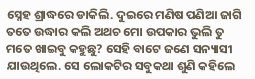ସ୍ନେହ ଶ୍ରାଦ୍ଧରେ ଡାକିଲି. ଦୁଇରେ ମଣିଷ ପଣିଆ ଜାଗି ତତେ ଉଦ୍ଧାର କଲି ଅଥଚ ମୋ ଉପକାର ଭୁଲି ତୁ ମତେ ଖାଇବୁ କହୁଛୁ? ସେହି ବାଟେ ଜଣେ ସନ୍ୟାସୀ ଯାଉଥିଲେ. ସେ ଲୋକଟିର ସବୁକଥା ଶୁଣି କହିଲେ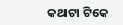କଥାଟା ଟିକେ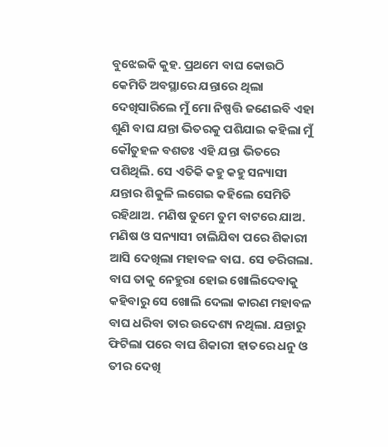ବୁଝେଇକି କୁହ. ପ୍ରଥମେ ବାଘ କୋଉଠି କେମିତି ଅବସ୍ଥାରେ ଯନ୍ତାରେ ଥିଲା ଦେଖିସାରିଲେ ମୁଁ ମୋ ନିଷ୍ପତ୍ତି ଜଣେଇବି ଏହା ଶୁଣି ବାଘ ଯନ୍ତା ଭିତରକୁ ପଶିଯାଇ କହିଲା ମୁଁ କୌତୁହଳ ବଶତଃ ଏହି ଯନ୍ତା ଭିତରେ ପଶିଥିଲି. ସେ ଏତିକି କହୁ କହୁ ସନ୍ୟାସୀ ଯନ୍ତାର ଶିକୁଳି ଲଗେଇ କହିଲେ ସେମିତି ରହିଥାଅ. ମଣିଷ ତୁମେ ତୁମ ବାଟରେ ଯାଅ. ମଣିଷ ଓ ସନ୍ୟାସୀ ଚାଲିଯିବା ପରେ ଶିକାରୀ ଆସି ଦେଖିଲା ମହାବଳ ବାଘ. ସେ ଡରିଗଲା. ବାଘ ତାକୁ ନେହୁରା ହୋଇ ଖୋଲିଦେବାକୁ କହିବାରୁ ସେ ଖୋଲି ଦେଲା କାରଣ ମହାବଳ ବାଘ ଧରିବା ତାର ଉଦେଶ୍ୟ ନଥିଲା. ଯନ୍ତାରୁ ଫିଟିଲା ପରେ ବାଘ ଶିକାରୀ ହାତରେ ଧନୁ ଓ ତୀର ଦେଖି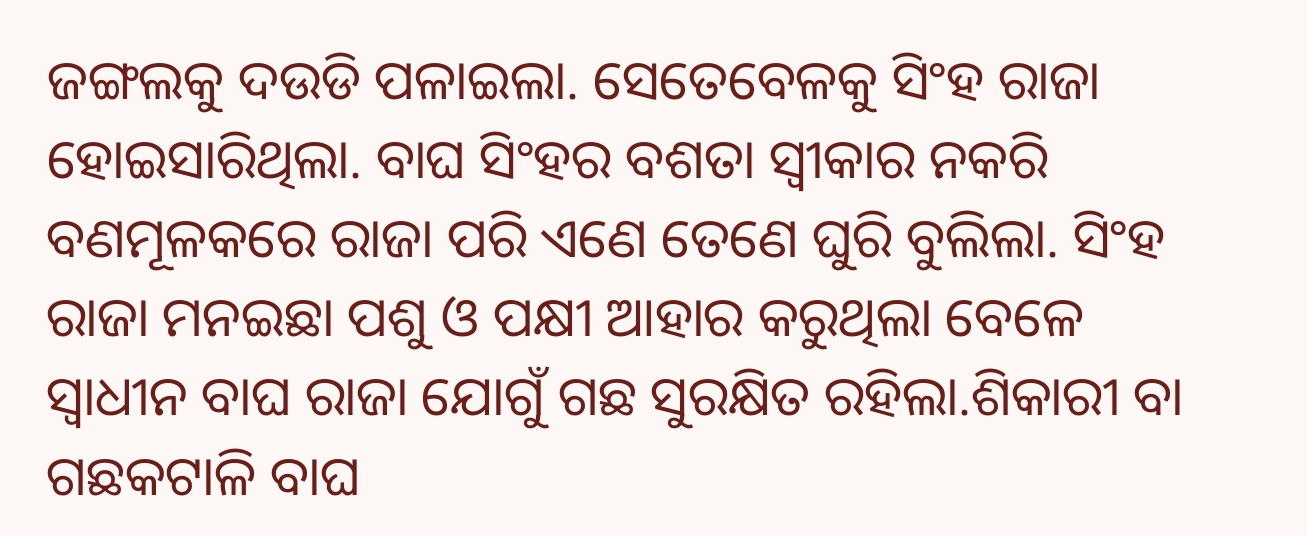ଜଙ୍ଗଲକୁ ଦଉଡି ପଳାଇଲା. ସେତେବେଳକୁ ସିଂହ ରାଜା ହୋଇସାରିଥିଲା. ବାଘ ସିଂହର ବଶତା ସ୍ୱୀକାର ନକରି ବଣମୂଳକରେ ରାଜା ପରି ଏଣେ ତେଣେ ଘୁରି ବୁଲିଲା. ସିଂହ ରାଜା ମନଇଛା ପଶୁ ଓ ପକ୍ଷୀ ଆହାର କରୁଥିଲା ବେଳେ ସ୍ବାଧୀନ ବାଘ ରାଜା ଯୋଗୁଁ ଗଛ ସୁରକ୍ଷିତ ରହିଲା.ଶିକାରୀ ବା ଗଛକଟାଳି ବାଘ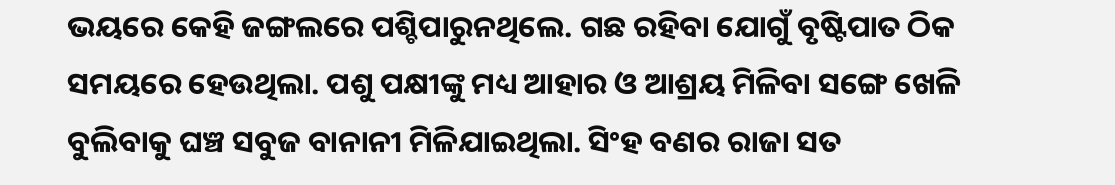ଭୟରେ କେହି ଜଙ୍ଗଲରେ ପଶ୍ଚିପାରୁନଥିଲେ. ଗଛ ରହିବା ଯୋଗୁଁ ବୃଷ୍ଟିପାତ ଠିକ ସମୟରେ ହେଉଥିଲା. ପଶୁ ପକ୍ଷୀଙ୍କୁ ମଧ୍ୟ ଆହାର ଓ ଆଶ୍ରୟ ମିଳିବା ସଙ୍ଗେ ଖେଳି ବୁଲିବାକୁ ଘଞ୍ଚ ସବୁଜ ବାନାନୀ ମିଳିଯାଇଥିଲା. ସିଂହ ବଣର ରାଜା ସତ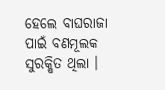ହେଲେ ବାଘରାଜା ପାଇଁ ବଣମୂଲକ ସୁରକ୍ଷିତ ଥିଲା ।